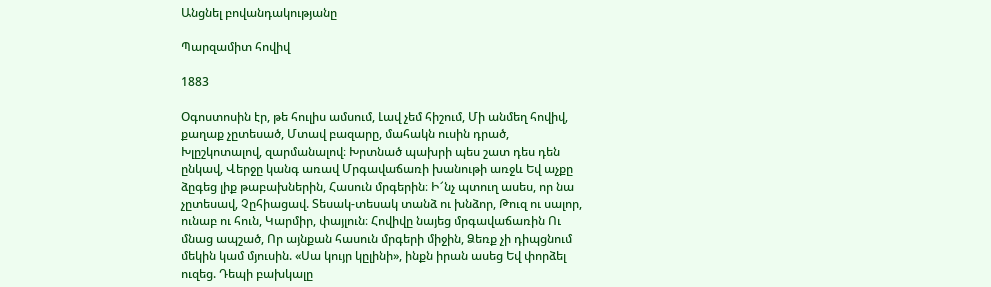Անցնել բովանդակությանը

Պարզամիտ հովիվ

1883

Օգոստոսին էր, թե հուլիս ամսում, Լավ չեմ հիշում, Մի անմեղ հովիվ, քաղաք չըտեսած, Մտավ բազարը, մահակն ուսին դրած, Խլըշկոտալով, զարմանալով։ Խրտնած պախրի պես շատ դես դեն ընկավ, Վերջը կանգ առավ Մրգավաճառի խանութի առջև Եվ աչքը ձըգեց լիք թաբախներին, Հասուն մրգերին։ Ի՜նչ պտուղ ասես, որ նա չըտեսավ, Չըհիացավ. Տեսակ-տեսակ տանձ ու խնձոր, Թուզ ու սալոր, ունաբ ու հուն, Կարմիր, փայլուն։ Հովիվը նայեց մրգավաճառին Ու մնաց ապշած, Որ այնքան հասուն մրգերի միջին, Ձեռք չի դիպցնում մեկին կամ մյուսին. «Սա կույր կըլինի», ինքն իրան ասեց Եվ փորձել ուզեց. Դեպի բախկալը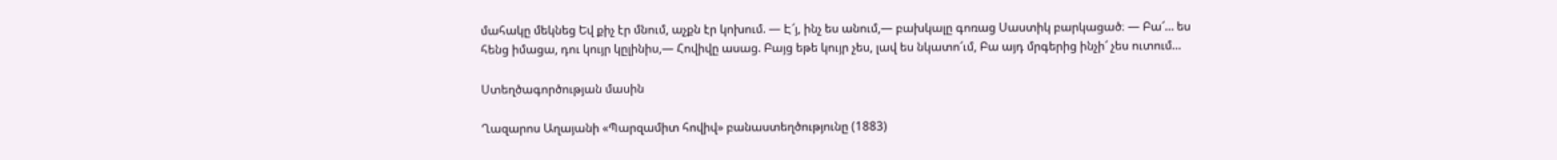մահակը մեկնեց Եվ քիչ էր մնում, աչքն էր կոխում. — Է՜յ, ինչ ես անում,— բախկալը գոռաց Սաստիկ բարկացած։ — Բա՜… ես հենց իմացա, դու կույր կըլինիս,— Հովիվը ասաց. Բայց եթե կույր չես, լավ ես նկատո՜ւմ, Բա այդ մրգերից ինչի՜ չես ուտում…

Ստեղծագործության մասին

Ղազարոս Աղայանի «Պարզամիտ հովիվ» բանաստեղծությունը (1883)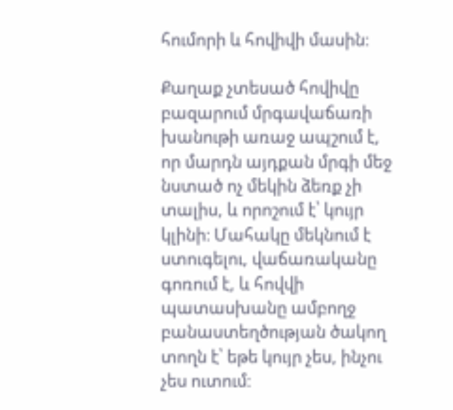հումորի և հովիվի մասին։

Քաղաք չտեսած հովիվը բազարում մրգավաճառի խանութի առաջ ապշում է, որ մարդն այդքան մրգի մեջ նստած ոչ մեկին ձեռք չի տալիս, և որոշում է՝ կույր կլինի։ Մահակը մեկնում է ստուգելու, վաճառականը գոռում է, և հովվի պատասխանը ամբողջ բանաստեղծության ծակող տողն է՝ եթե կույր չես, ինչու չես ուտում։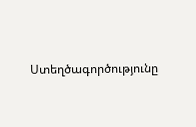Ստեղծագործությունը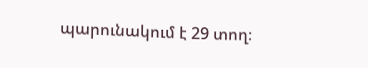պարունակում է 29 տող։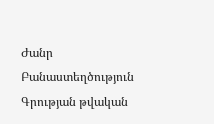Ժանր Բանաստեղծություն
Գրության թվական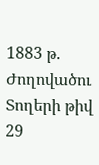1883 թ.
Ժողովածու
Տողերի թիվ 29